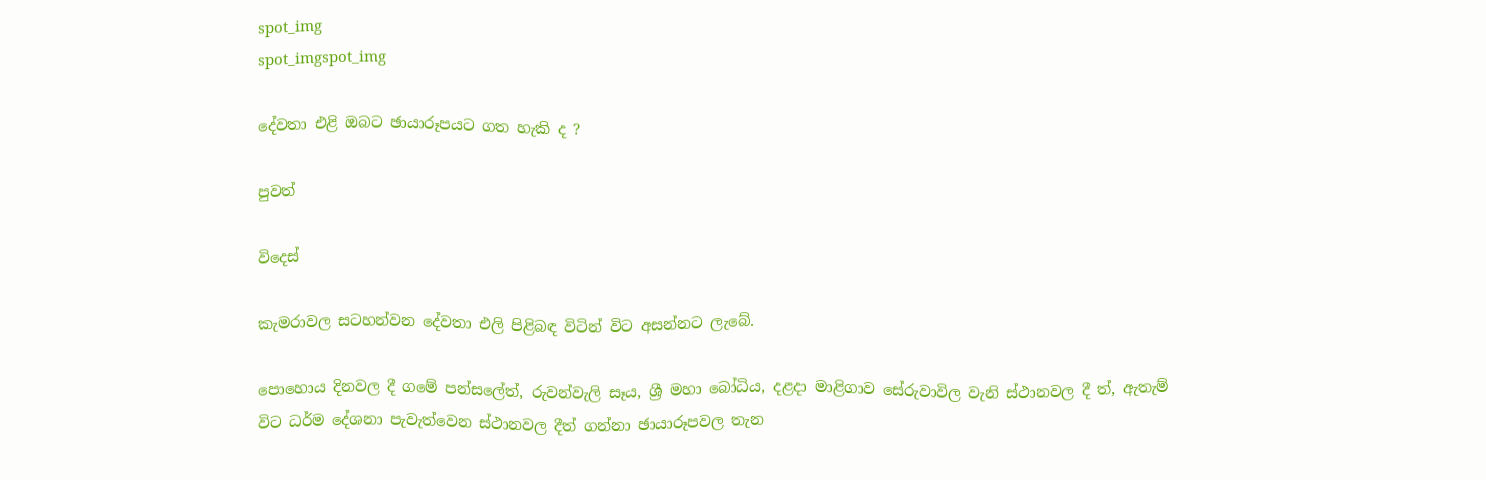spot_img
spot_imgspot_img

දේවතා එළි ඔබට ඡායාරූපයට ගත හැකි ද ?

පුවත්

විදෙස්

කැමරාවල සටහන්වන දේවතා එලි පිළිබඳ විටින් විට අසන්නට ලැබේ.

පොහොය දිනවල දී ගමේ පන්සලේත්, රුවන්වැලි සෑය, ශ්‍රී මහා බෝධිය, දළදා මාළිගාව සේරුවාවිල වැනි ස්ථානවල දී ත්, ඇතැම් විට ධර්ම දේශනා පැවැත්වෙන ස්ථානවල දීත් ගන්නා ඡායාරූපවල තැන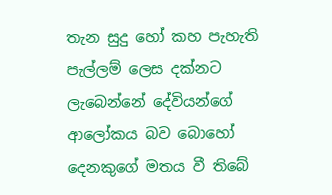තැන සුදු හෝ කහ පැහැති පැල්ලම් ලෙස දක්නට ලැබෙන්නේ දේවියන්ගේ ආලෝකය බව බොහෝ දෙනකුගේ මතය වී තිබේ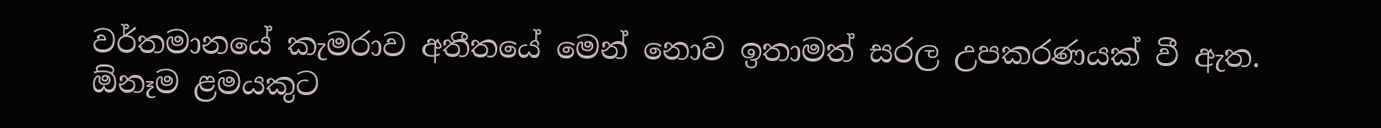වර්තමානයේ කැමරාව අතීතයේ මෙන් නොව ඉතාමත් සරල උපකරණයක් වී ඇත. ඕනෑම ළමයකුට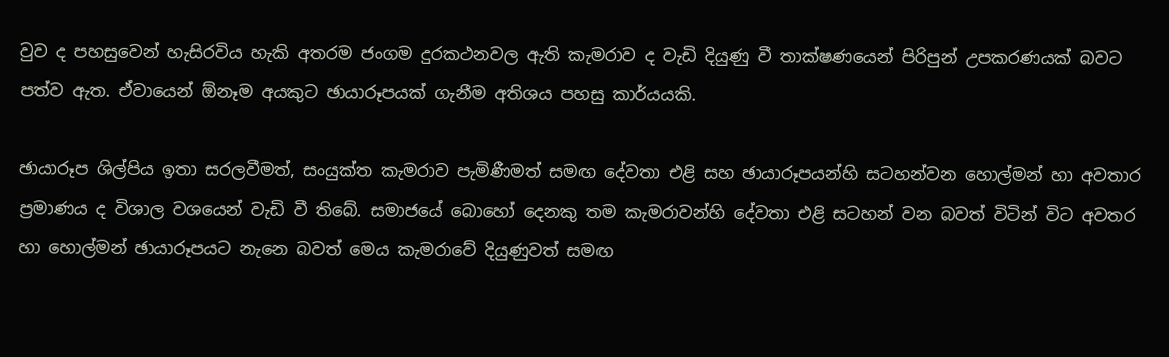වුව ද පහසුවෙන් හැසිරවිය හැකි අතරම ජංගම දුරකථනවල ඇති කැමරාව ද වැඩි දියුණු වී තාක්ෂණයෙන් පිරිපුන් උපකරණයක් බවට පත්ව ඇත. ඒවායෙන් ඕනෑම අයකුට ඡායාරූපයක් ගැනීම අතිශය පහසු කාර්යයකි.

ඡායාරූප ශිල්පිය ඉතා සරලවීමත්, සංයුක්ත කැමරාව පැමිණීමත් සමඟ දේවතා එළි සහ ඡායාරූපයන්හි සටහන්වන හොල්මන් හා අවතාර ප්‍රමාණය ද විශාල වශයෙන් වැඩි වී තිබේ. සමාජයේ බොහෝ දෙනකු තම කැමරාවන්හි දේවතා එළි සටහන් වන බවත් විටින් විට අවතර හා හොල්මන් ඡායාරූපයට නැනෙ බවත් මෙය කැමරාවේ දියුණුවත් සමඟ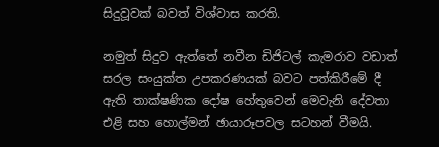සිදුවූවක් බවත් විශ්වාස කරති.

නමුත් සිදුව ඇත්තේ නවීන ඩිජිටල් කැමරාව වඩාත් සරල සංයුක්ත උපකරණයක් බවට පත්කිරීමේ දී ඇති තාක්ෂණික දෝෂ හේතුවෙන් මෙවැනි දේවතා එළි සහ හොල්මන් ඡායාරූපවල සටහන් වීමයි.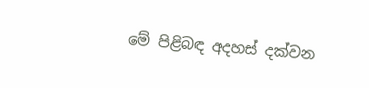මේ පිළිබඳ අදහස් දක්වන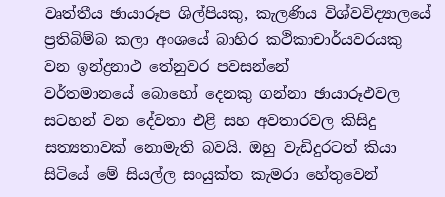වෘත්තීය ඡායාරූප ශිල්පියකු, කැලණිය විශ්වවිද්‍යාලයේ ප්‍රතිබිම්බ කලා අංශයේ බාහිර කථිකාචාර්යවරයකු වන ඉන්ද්‍රනාථ තේනුවර පවසන්නේ වර්තමානයේ ‍බොහෝ දෙනකු ගන්නා ඡායාරූඵවල සටහන් වන දේවතා එළි සහ අවතාරවල කිසිදු සත්‍යතාවක් නොමැති බවයි. ඔහු වැඩිදුරටත් කියා සිටියේ මේ සියල්ල සංයුක්ත කැමරා හේතුවෙන්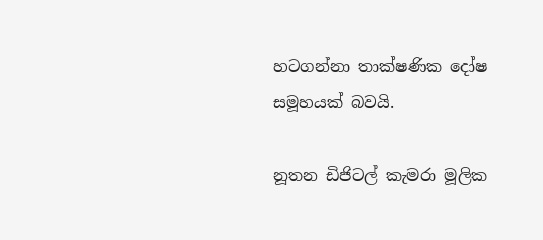හටගන්නා තාක්ෂණික දෝෂ සමූහයක් බවයි.

නූතන ඩිජිටල් කැමරා මූලික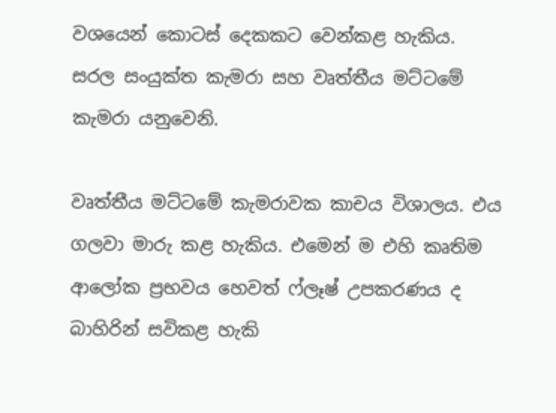වශයෙන් කොටස් දෙකකට වෙන්කළ හැකිය. සරල සංයුක්ත කැමරා සහ වෘත්තීය මට්ටමේ කැමරා යනුවෙනි.

වෘත්තීය මට්ටමේ කැමරාවක කාචය විශාලය. එය ගලවා මාරු කළ හැකිය. එමෙන් ම එහි කෘතිම ආලෝක ප්‍රභවය හෙවත් ෆ්ලෑෂ් උපකරණය ද බාහිරින් සවිකළ හැකි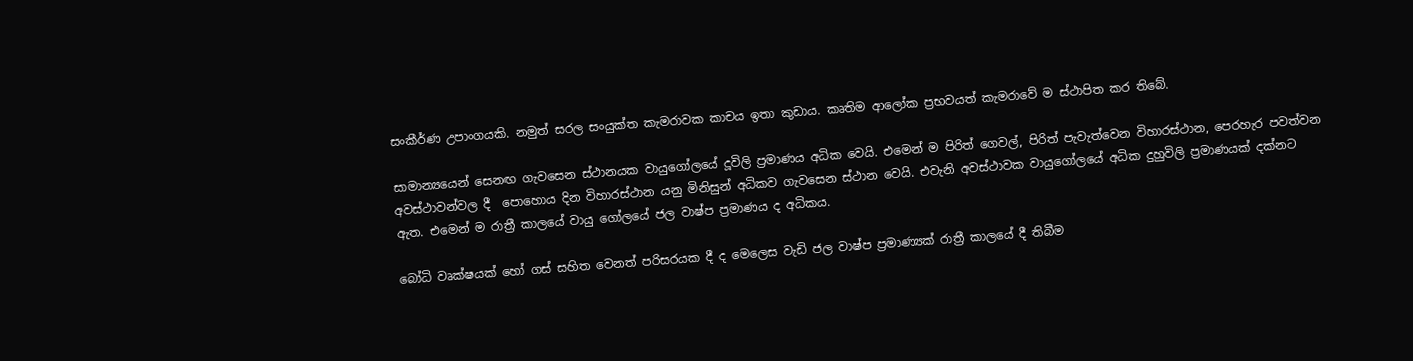සංකීර්ණ උපාංගයකි. නමුත් සරල සංයුක්ත කැමරාවක කාචය ඉතා කුඩාය. කෘතිම ආලෝක ප්‍රභවයත් කැමරාවේ ම ස්ථාපිත කර තිබේ.

සාමාන්‍යයෙන් සෙනඟ ගැවසෙන ස්ථානයක වායුගෝලයේ දූවිලි ප්‍රමාණය අධික වෙයි. එමෙන් ම පිරිත් ගෙවල්, පිරිත් පැවැත්වෙන විහාරස්ථාන, පෙරහැර පවත්වන අවස්ථාවන්වල දී  පොහොය දින විහාරස්ථාන යනු මිනිසුන් අධිකව ගැවසෙන ස්ථාන වෙයි. එවැනි අවස්ථාවක වායුගෝලයේ අධික දුහුවිලි ප්‍රමාණයක් දක්නට ඇත. එමෙන් ම රාත්‍රී කාලයේ වායු ගෝලයේ ජල වාෂ්ප ප්‍රමාණය ද අධිකය.

බෝධි වෘක්ෂයක් හෝ ගස් සහිත වෙනත් පරිසරයක දී ද මෙලෙස වැඩි ජල වාෂ්ප ප්‍රමාණ්‍යක් රාත්‍රී කාලයේ දී තිබීම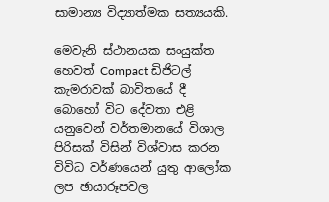සාමාන්‍ය විද්‍යාත්මක සත්‍යයකි.

මෙවැනි ස්ථානයක සංයුක්ත හෙවත් Compact ඩිජිටල් කැමරාවක් බාවිතයේ දී බොහෝ විට දේවතා එළි යනුවෙන් වර්තමානයේ විශාල පිරිසක් විසින් විශ්වාස කරන විවිධ වර්ණයෙන් යුතු ආලෝක ලප ඡායාරූපවල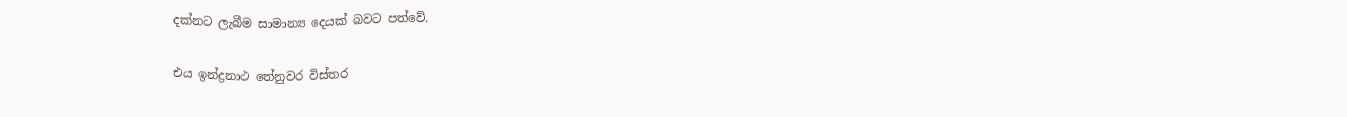දක්නට ලැබීම සාමාන්‍ය දෙයක් බවට පත්වේ.

එය ඉන්ද්‍රනාථ තේනුවර විස්තර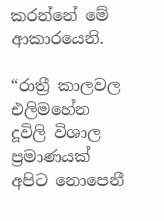කරන්නේ මේ ආකාරයෙනි.

“රාත්‍රී කාලවල එලිමහේන දූවිලි විශාල ප්‍රමාණයක් අපිට නොපෙනී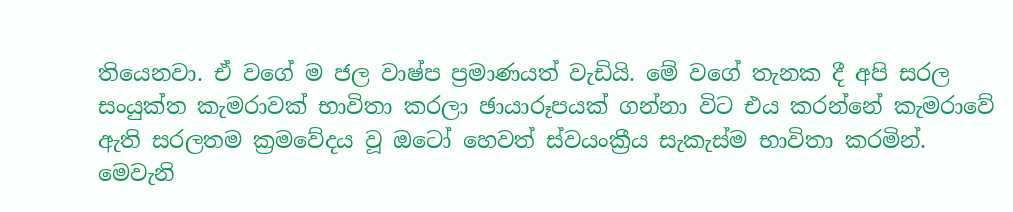තියෙනවා. ඒ වගේ ම ජල වාෂ්ප ප්‍රමාණයත් වැඩියි. මේ වගේ තැනක දී අපි සරල සංයුක්ත කැමරාවක් භාවිතා කරලා ඡායාරූපයක් ගන්නා විට එය කරන්නේ කැමරාවේ ඇති සරලතම ක්‍රමවේදය වූ ඔටෝ හෙවත් ස්වයංක්‍රීය සැකැස්ම භාවිතා කරමින්. මෙවැනි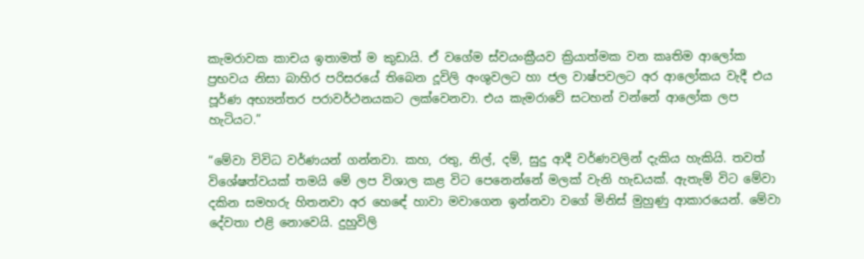කැමරාවක කාචය ඉතාමත් ම කුඩායි. ඒ වගේම ස්වයංක්‍රීයව ක්‍රියාත්මක වන කෘතිම ආලෝක ප්‍රභවය නිසා බාහිර පරිසරයේ තිබෙන දූවිලි අංශුවලට හා ජල වාෂ්පවලට අර ආලෝකය වැදී එය පූර්ණ අභ්‍යන්තර පරාවර්ථනයකට ලක්වෙනවා. එය කැමරාවේ සටහන් වන්නේ ‍ආලෝක ලප හැටියට.”

“මේවා විවිධ වර්ණයන් ගන්නවා. කහ, රතු, නිල්, දම්, සුදු ආදී වර්ණවලින් දැකිය හැකියි. තවත් විශේෂත්වයක් තමයි මේ ලප විශාල කළ විට පෙනෙන්නේ මලක් වැනි හැඩයක්. ඇතැම් විට මේවා දකින සමහරු හිතනවා අර හ‍ෙඳේ හාවා මවාගෙන ඉන්නවා වගේ මිනිස් මුහුණු ආකාරයෙන්. මේවා දේවතා එළි නොවෙයි. දුහුවිලි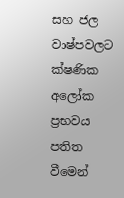සහ ජල වාෂ්පවලට ක්ෂණික අලෝක ප්‍රභවය පතිත වීමෙන්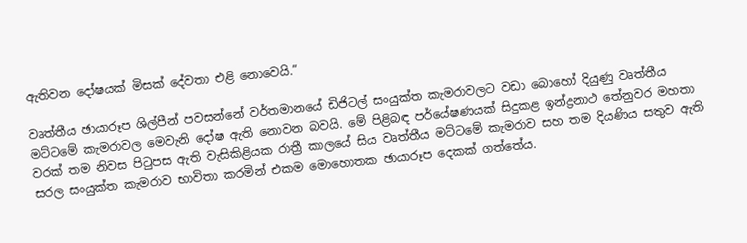ඇතිවන දෝෂයක් මිසක් දේවතා එළි නොවෙයි.”

වෘත්තීය ඡායාරූප ශිල්පීන් පවසන්නේ වර්තමානයේ ඩිජිටල් සංයුක්ත කැමරාවලට වඩා බොහෝ දියුණු වෘත්තීය මට්ටමේ කැමරාවල මෙවැනි දෝෂ ඇති නොවන බවයි. මේ පිළිබඳ පර්යේෂණයක් සිදුකළ ඉන්ද්‍රනාථ තේනුවර මහතා වරක් තම නිවස පිටුපස ඇති වැසිකිළියක රාත්‍රී කාලයේ සිය වෘත්තීය මට්ටමේ කැමරාව සහ තම දියණිය සතුව ඇති සරල සංයුක්ත කැමරාව භාවිතා කරමින් එකම මොහොතක ඡායාරූප දෙකක් ගත්තේය.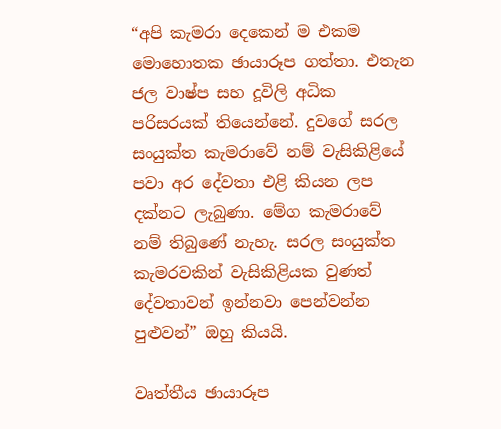“අපි කැමරා දෙකෙන් ම එකම මොහොතක ඡායාරූප ගත්තා. එතැන ජල වාෂ්ප සහ දූවිලි අධික පරිසරයක් තියෙන්නේ. දුවගේ සරල සංයුක්ත කැමරාවේ නම් වැසිකිළියේ පවා අර දේවතා එළි කියන ලප දක්නට ලැබුණා. ම‍ේග කැමරාවේ නම් තිබුණේ නැහැ. සරල සංයුක්ත කැමරවකින් වැසිකිළියක වුණත් දේවතාවන් ඉන්නවා පෙන්වන්න පුළුවන්” ඔහු කියයි.

වෘත්තීය ඡායාරූප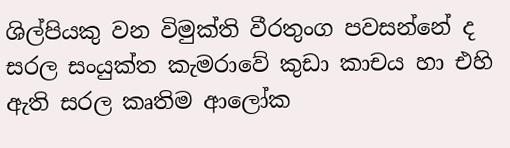ශිල්පියකු වන විමුක්ති වීරතුංග පවසන්නේ ද සරල සංයුක්ත කැමරාවේ කුඩා කාචය හා එහි ඇති සරල කෘතිම ආලෝක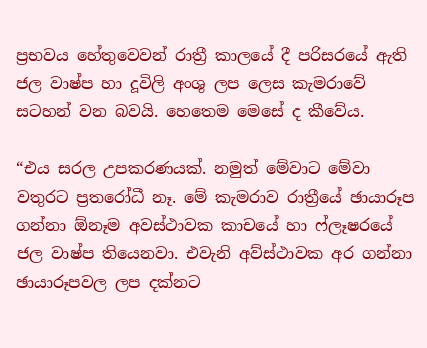ප්‍රභවය හේතුවෙවන් රාත්‍රී කාලයේ දී පරිසරයේ ඇති ජල වාෂ්ප හා දූවිලි අංශු ලප ලෙස කැමරාවේ සටහන් වන බවයි. හෙතෙම මෙසේ ද කීවේය.

“එය සරල උපකරණයක්. නමුත් මේවාට මේවා වතුරට ප්‍රතරෝධී නෑ. මේ කැමරාව රාත්‍රීයේ ඡායාරූප ගන්නා ඕනෑම අවස්ථාවක කාචයේ හා ෆ්ලෑෂරයේ ජල වාෂ්ප තියෙනවා. එවැනි අව්ස්ථාවක අර ගන්නා ඡායාරූපවල ලප දක්නට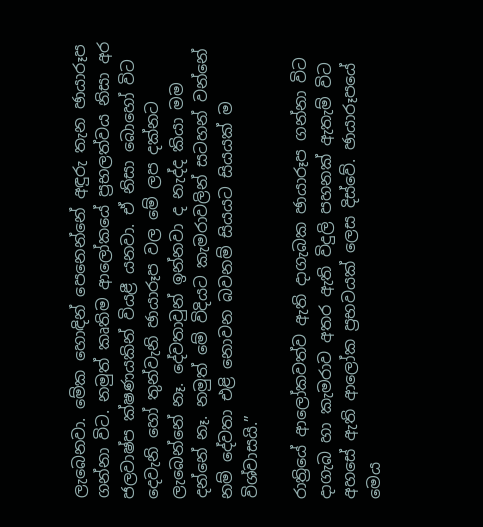ලැබෙනවා. මේක හොඳින් පෙනෙන්නේ අඳුරු තැන ඡායාරූප ගන්නා විට. නමුත් කෘතිම ආලෝකයේ ප්‍රභලත්වය නිසා අර ජලවාෂ්ප ක්ෂණයකින් වියළී යනවා. ඒ නිසා බොහෝ විට දෙවැනි හෝ තුන්වැනි ඡායාරූප වල මේ ලප දක්නට ලැබෙන්නේ නෑ. දේවතාවුන් ඉන්නවා ද නැද්ද කියා මම දන්නේ නෑ. නමුත් මේ විදියට කැමරාවලින් සටහන් වන්නේ නම් දේවතා එළි නොවන බවනම් සියයට සියයක් ම විශ්වාසයි.”

රාත්‍රියේ ආලෝකවත්ව ඇති දාගැබක ඡායාරූප ගන්නා විට දාගැබ හා කැමරාව අතර ඇති විදුලි පහනක් ඇතැම් විට අහසේ ඇති ආලෝක ප්‍රභවයක් ලෙස දිස්වේ. ඡායාරූපයේ මෙය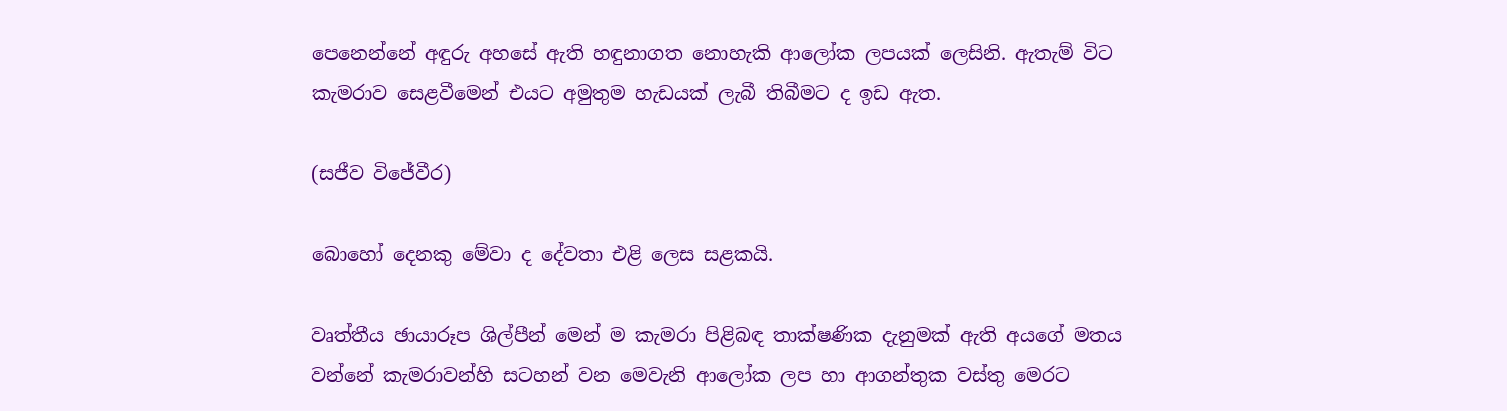පෙනෙන්නේ අඳුරු අහසේ ඇති හඳුනාගත නොහැකි ආලෝක ලපයක් ලෙසිනි. ඇතැම් විට කැමරාව ‍සෙළවීමෙන් එයට අමුතුම හැඩයක් ලැබී තිබීමට ද ඉඩ ඇත.

(සජීව විජේවීර)

බොහෝ දෙනකු මේවා ද දේවතා එළි ලෙස සළකයි.

වෘත්තීය ඡායාරූප ශිල්පීන් මෙන් ම කැමරා පිළිබඳ තාක්ෂණික දැනුමක් ඇති අයගේ මතය වන්නේ කැමරාවන්හි සටහන් වන මෙවැනි ආලෝක ලප හා ආගන්තුක වස්තු මෙරට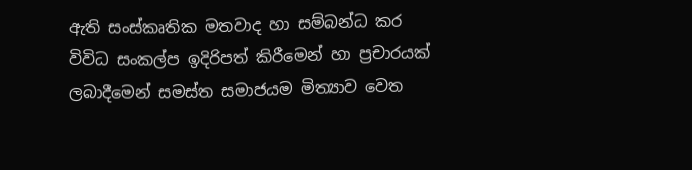ඇති සංස්කෘතික මතවාද හා සම්බන්ධ කර විවිධ සංකල්ප ඉදිරිපත් කිරීමෙන් හා ප්‍රචාරයක් ලබාදීමෙන් සමස්ත සමාජයම මිත්‍යාව වෙත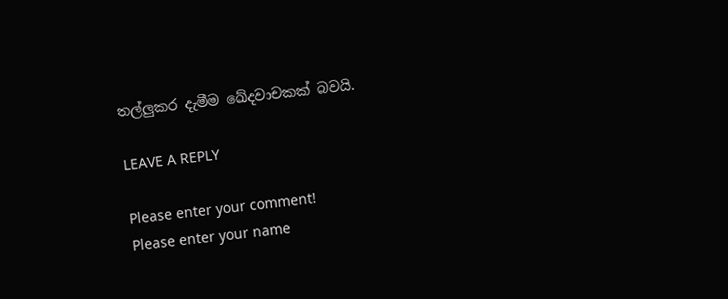තල්ලුකර දැමීම ඛේදවාචකක් බවයි.

LEAVE A REPLY

Please enter your comment!
Please enter your name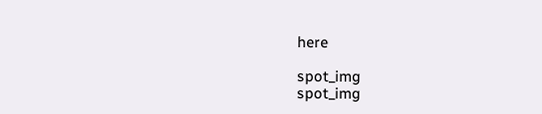here

spot_img
spot_img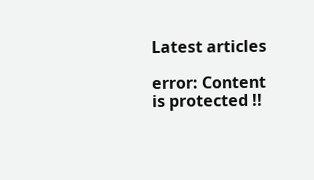Latest articles

error: Content is protected !!